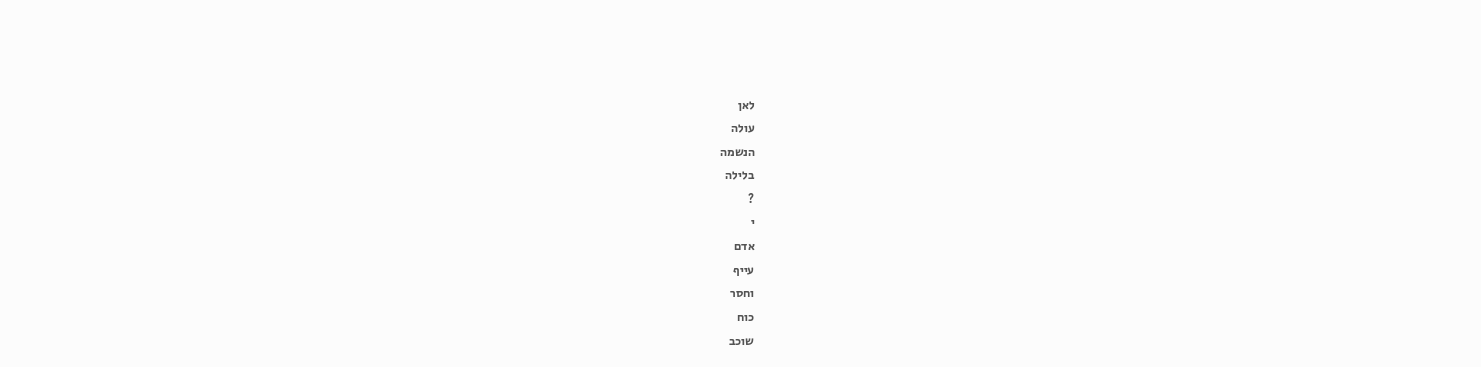לאן
עולה
הנשמה
בלילה
?
י
אדם
עייף
וחסר
כוח
שוכב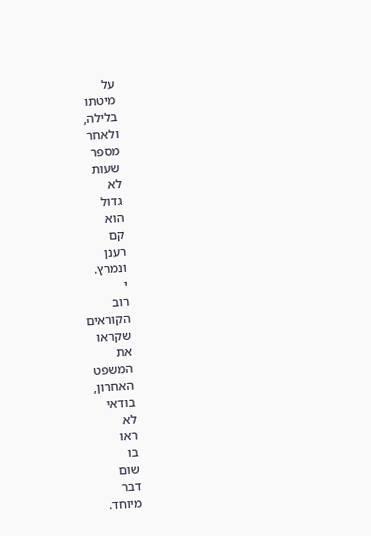על
מיטתו
בלילה,
ולאחר
מספר
שעות
לא
גדול
הוא
קם
רענן
ונמרץ.
י
רוב
הקוראים
שקראו
את
המשפט
האחרון,
בודאי
לא
ראו
בו
שום
דבר
מיוחד.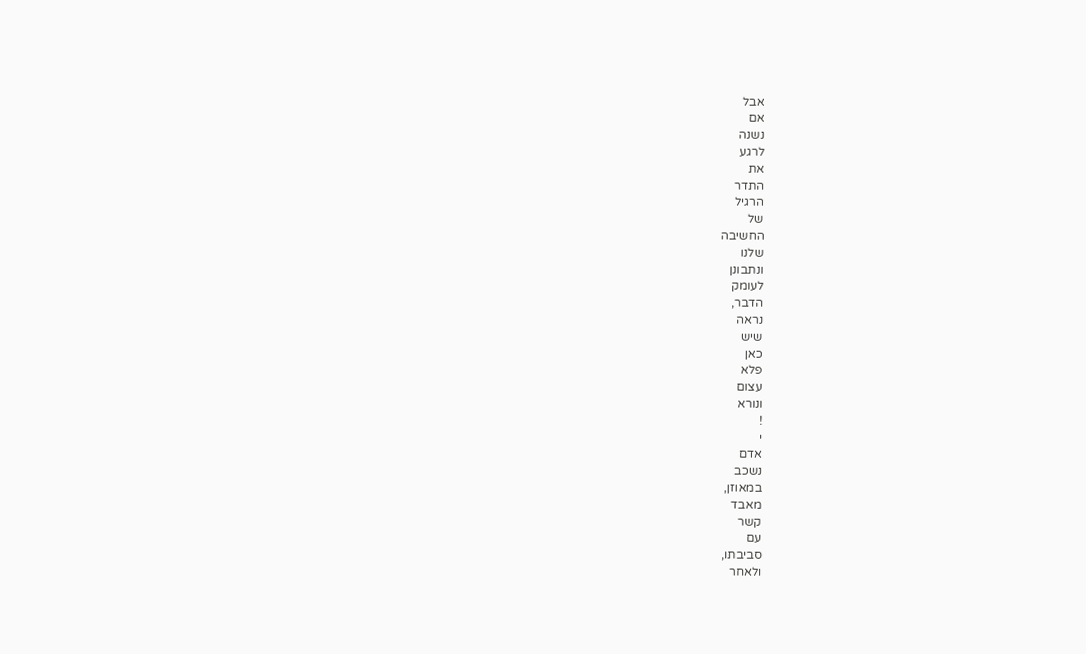אבל
אם
נשנה
לרגע
את
התדר
הרגיל
של
החשיבה
שלנו
ונתבונן
לעומק
הדבר,
נראה
שיש
כאן
פלא
עצום
ונורא
!
י
אדם
נשכב
במאוזן,
מאבד
קשר
עם
סביבתו,
ולאחר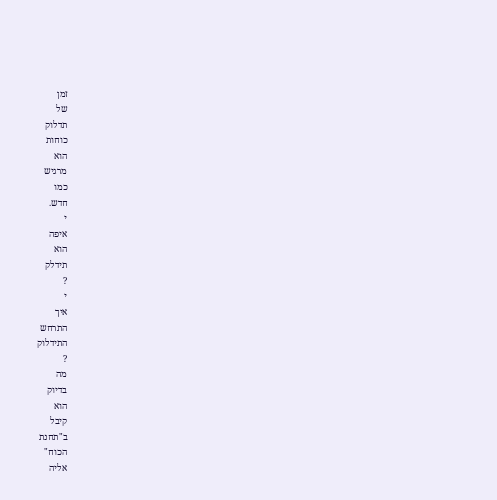זמן
של
תדלוק
כוחות
הוא
מרגיש
כמו
חדש.
י
איפה
הוא
תידלק
?
י
איך
התרחש
התידלוק
?
מה
בדיוק
הוא
קיבל
ב"תחנת
הכוח"
אליה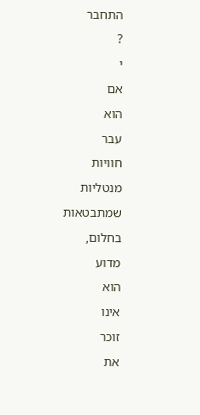התחבר
?
י
אם
הוא
עבר
חוויות
מנטליות
שמתבטאות
בחלום,
מדוע
הוא
אינו
זוכר
את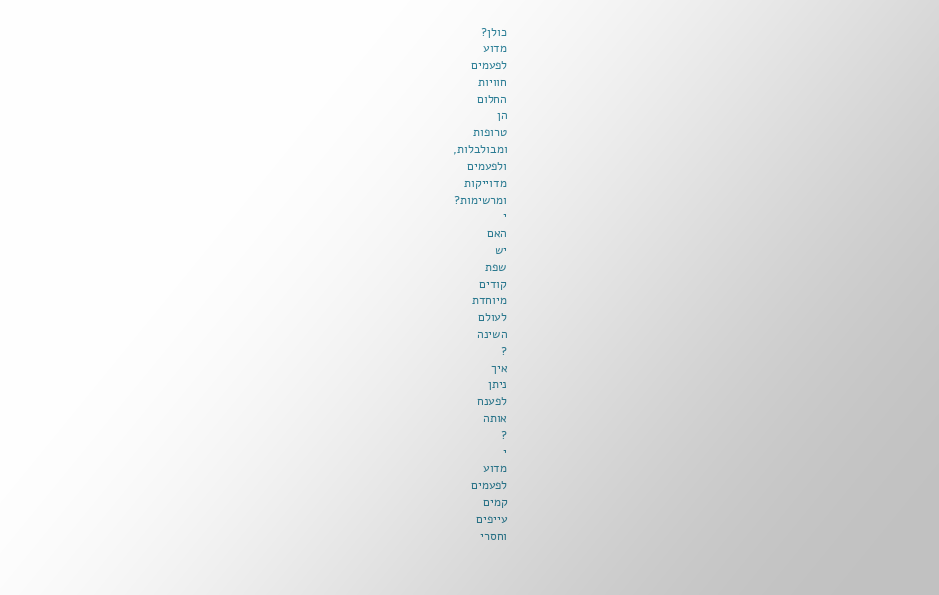כולן?
מדוע
לפעמים
חוויות
החלום
הן
טרופות
ומבולבלות,
ולפעמים
מדוייקות
ומרשימות?
י
האם
יש
שפת
קודים
מיוחדת
לעולם
השינה
?
איך
ניתן
לפענח
אותה
?
י
מדוע
לפעמים
קמים
עייפים
וחסרי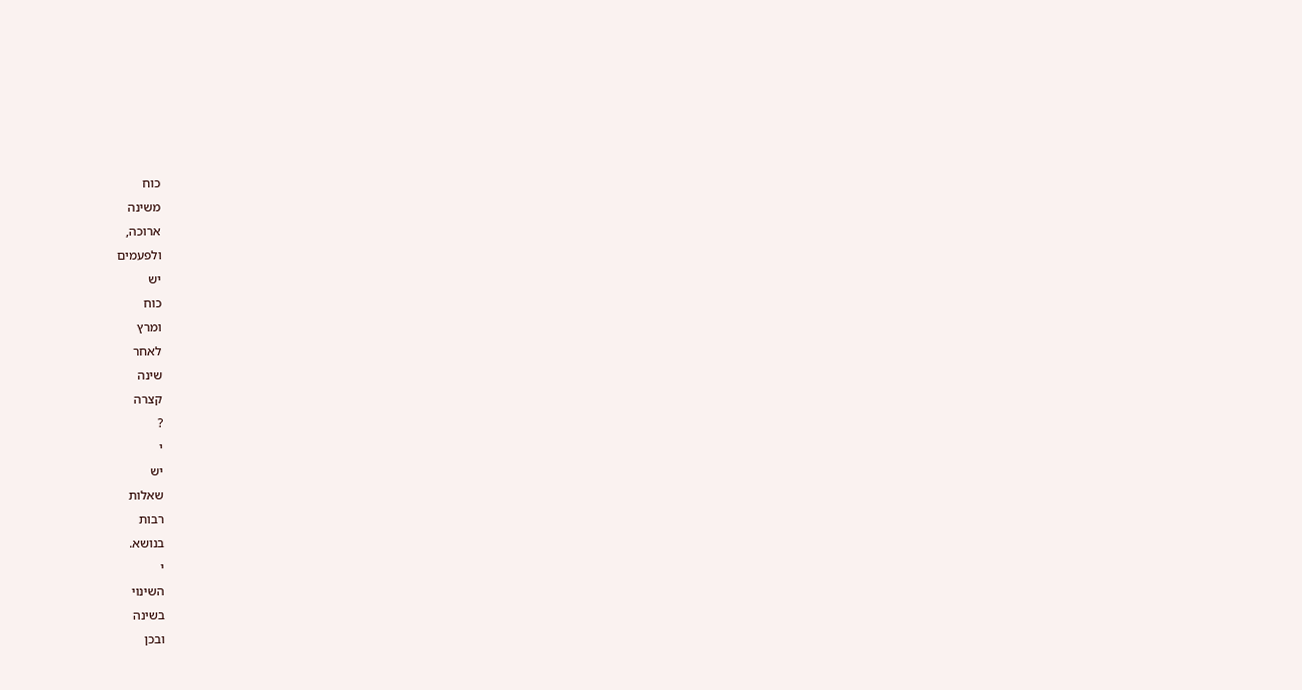כוח
משינה
ארוכה,
ולפעמים
יש
כוח
ומרץ
לאחר
שינה
קצרה
?
י
יש
שאלות
רבות
בנושא.
י
השינוי
בשינה
ובכן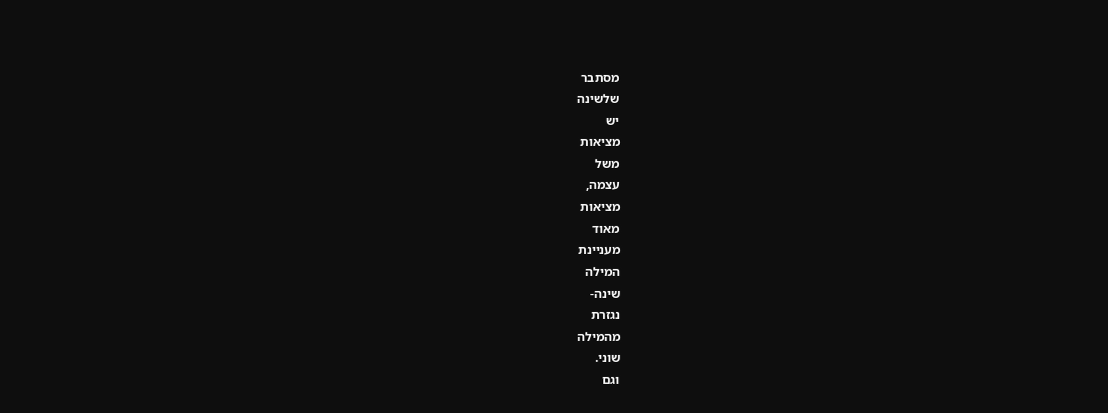מסתבר
שלשינה
יש
מציאות
משל
עצמה,
מציאות
מאוד
מעניינת
המילה
שינה-
נגזרת
מהמילה
שוני.
וגם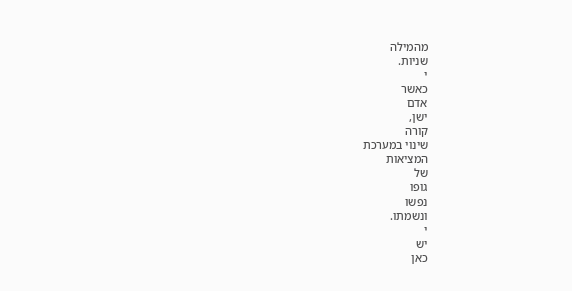מהמילה
שניות.
י
כאשר
אדם
ישן,
קורה
שינוי במערכת
המציאות
של
גופו
נפשו
ונשמתו.
י
יש
כאן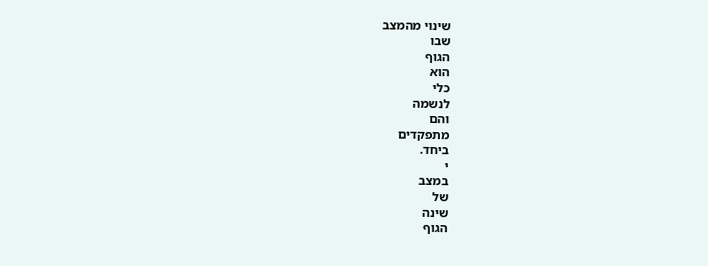שינוי מהמצב
שבו
הגוף
הוא
כלי
לנשמה
והם
מתפקדים
ביחד.
י
במצב
של
שינה
הגוף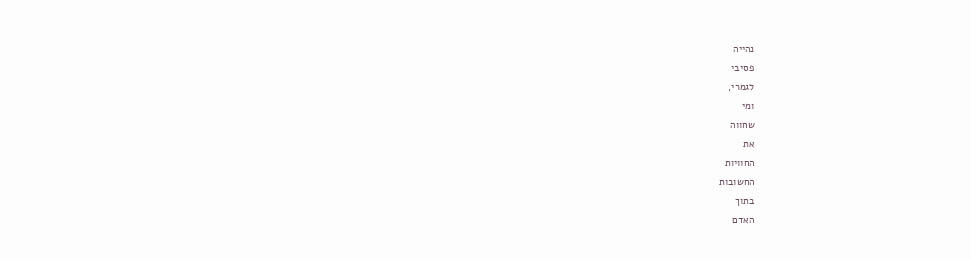נהייה
פסיבי
לגמרי,
ומי
שחווה
את
החוויות
החשובות
בתוך
האדם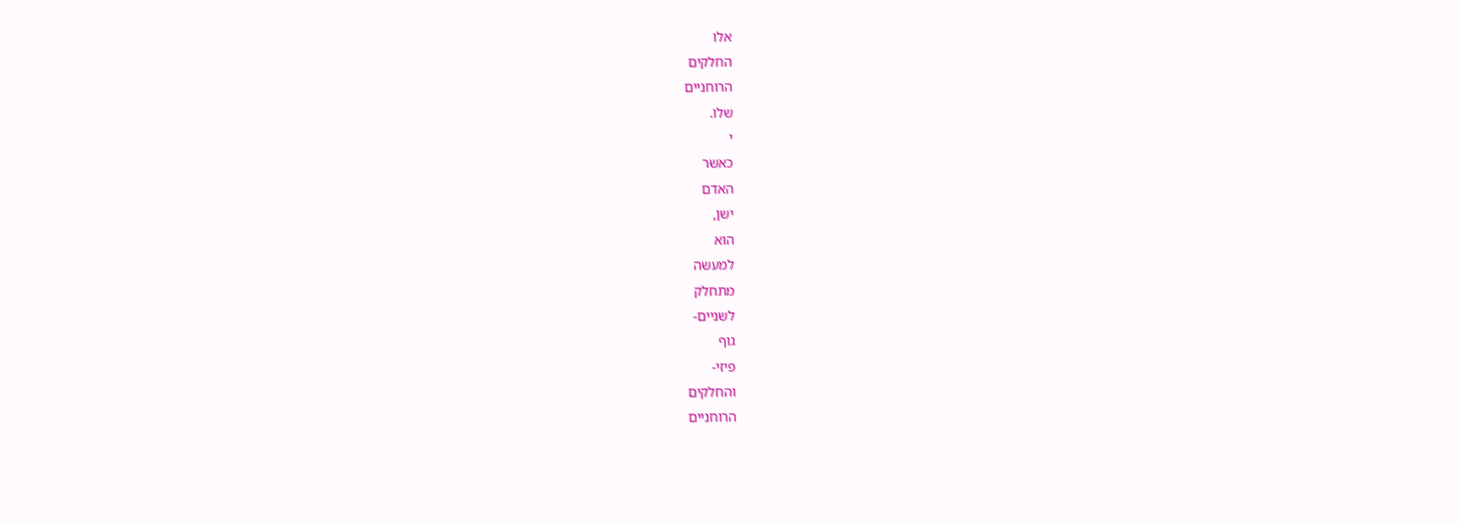אלו
החלקים
הרוחניים
שלו.
י
כאשר
האדם
ישן,
הוא
למעשה
מתחלק
לשניים-
גוף
פיזי-
והחלקים
הרוחניים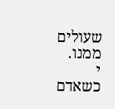שעולים
ממנו.
י
כשאדם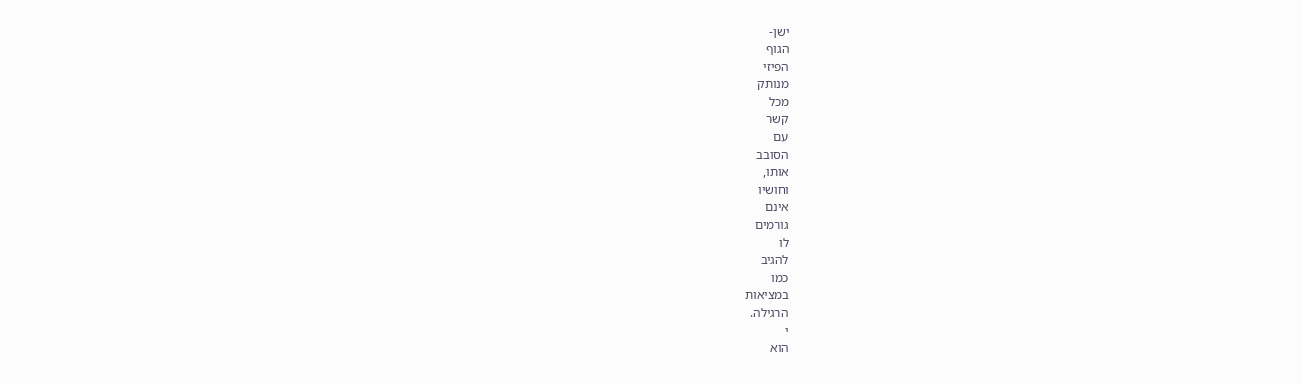ישן-
הגוף
הפיזי
מנותק
מכל
קשר
עם
הסובב
אותו,
וחושיו
אינם
גורמים
לו
להגיב
כמו
במציאות
הרגילה.
י
הוא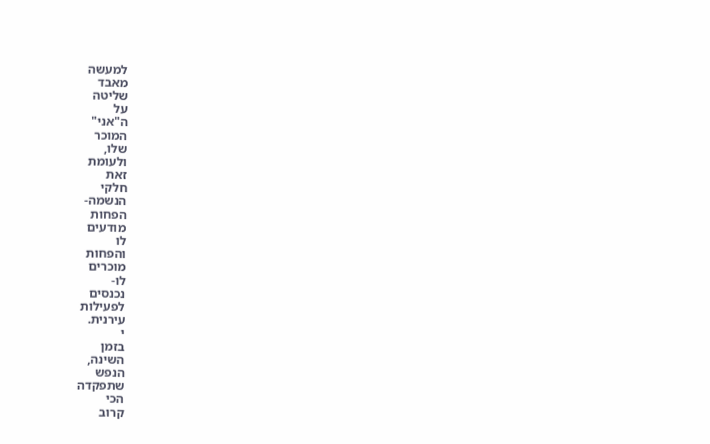למעשה
מאבד
שליטה
על
ה"אני"
המוכר
שלו,
ולעומת
זאת
חלקי
הנשמה-
הפחות
מודעים
לו
והפחות
מוכרים
לו-
נכנסים
לפעילות
עירנית.
י
בזמן
השינה,
הנפש
שתפקדה
הכי
קרוב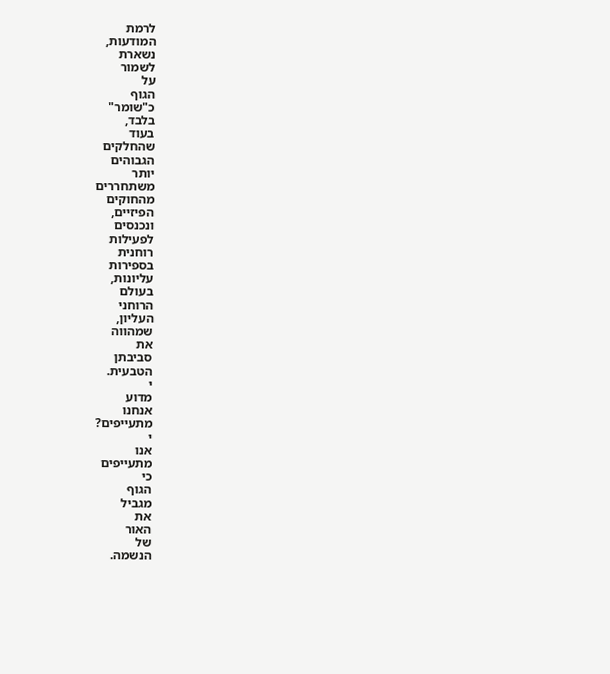לרמת
המודעות,
נשארת
לשמור
על
הגוף
כ"שומר"
בלבד,
בעוד
שהחלקים
הגבוהים
יותר
משתחררים
מהחוקים
הפיזיים,
ונכנסים
לפעילות
רוחנית
בספירות
עליונות,
בעולם
הרוחני
העליון,
שמהווה
את
סביבתן
הטבעית.
י
מדוע
אנחנו
מתעייפים?
י
אנו
מתעייפים
כי
הגוף
מגביל
את
האור
של
הנשמה.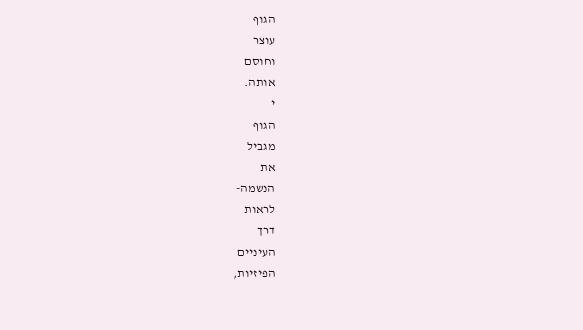הגוף
עוצר
וחוסם
אותה.
י
הגוף
מגביל
את
הנשמה-
לראות
דרך
העיניים
הפיזיות,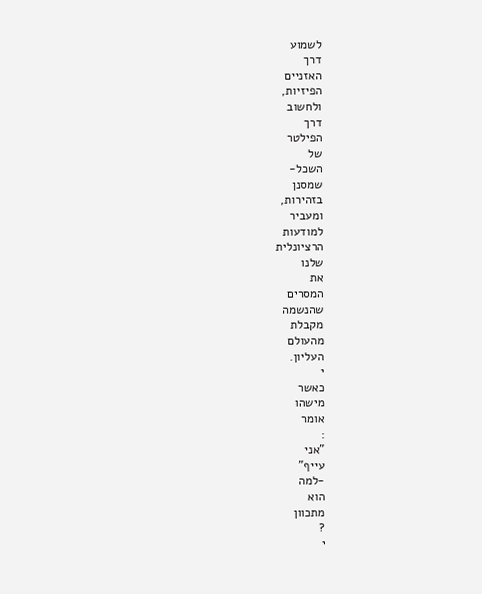לשמוע
דרך
האזניים
הפיזיות,
ולחשוב
דרך
הפילטר
של
השכל-
שמסנן
בזהירות,
ומעביר
למודעות
הרציונלית
שלנו
את
המסרים
שהנשמה
מקבלת
מהעולם
העליון.
י
כאשר
מישהו
אומר
:
"אני
עייף"
-למה
הוא
מתכוון
?
י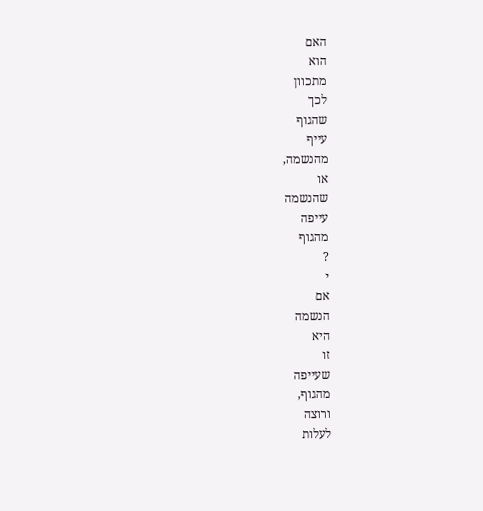האם
הוא
מתכוון
לכך
שהגוף
עייף
מהנשמה,
או
שהנשמה
עייפה
מהגוף
?
י
אם
הנשמה
היא
זו
שעייפה
מהגוף,
ורוצה
לעלות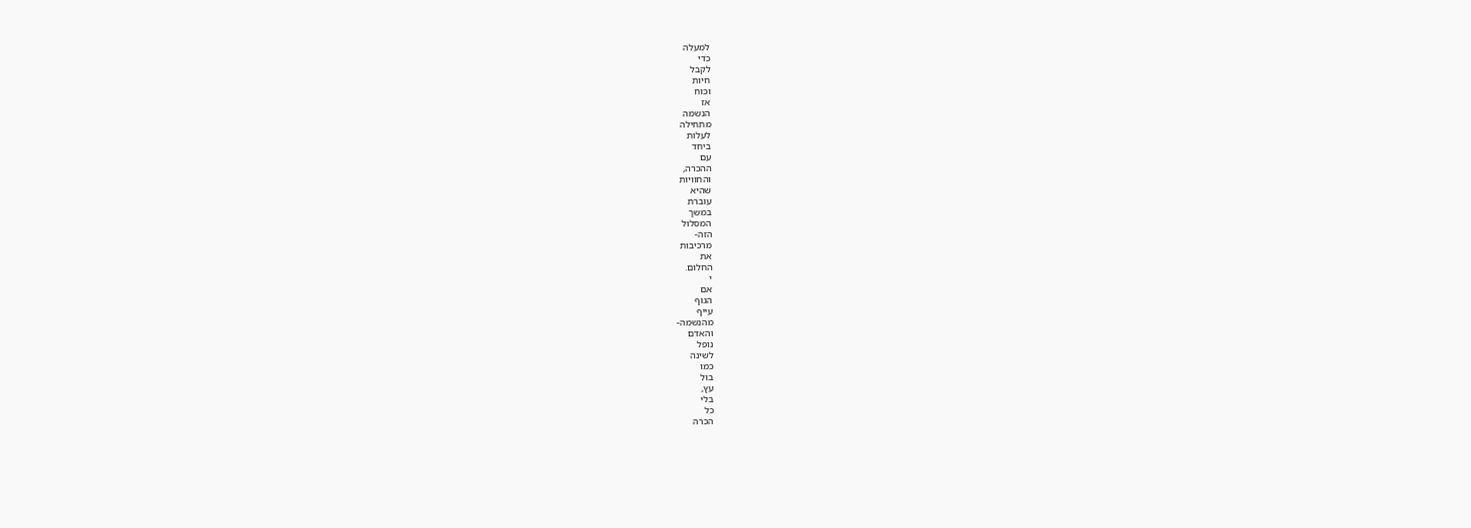למעלה
כדי
לקבל
חיות
וכוח
אז
הנשמה
מתחילה
לעלות
ביחד
עם
ההכרה,
והחוויות
שהיא
עוברת
במשך
המסלול
הזה-
מרכיבות
את
החלום.
י
אם
הגוף
עייף
מהנשמה-
והאדם
נופל
לשינה
כמו
בול
עץ,
בלי
כל
הכרה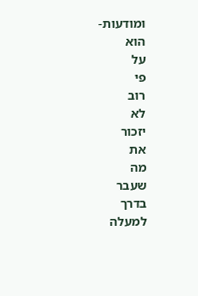ומודעות-
הוא
על
פי
רוב
לא
יזכור
את
מה
שעבר
בדרך
למעלה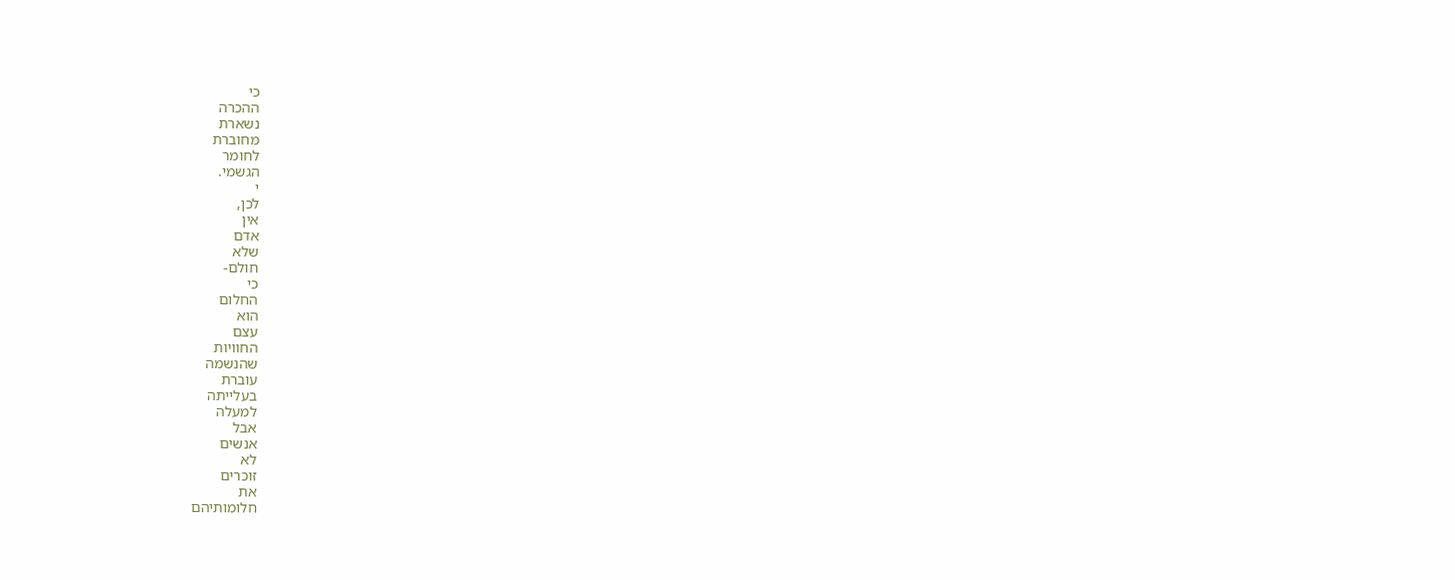כי
ההכרה
נשארת
מחוברת
לחומר
הגשמי.
י
לכן,
אין
אדם
שלא
חולם-
כי
החלום
הוא
עצם
החוויות
שהנשמה
עוברת
בעלייתה
למעלה
אבל
אנשים
לא
זוכרים
את
חלומותיהם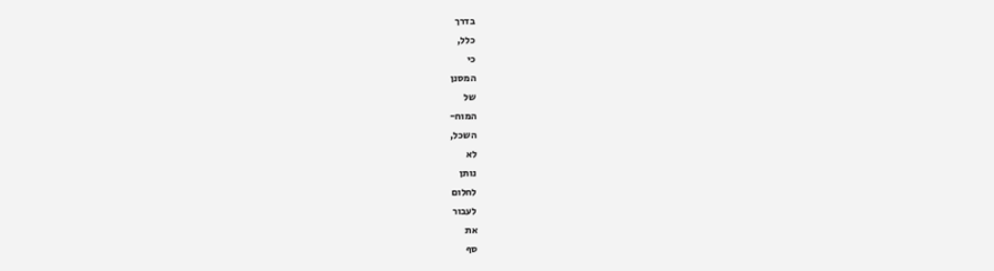בדרך
כלל,
כי
המסנן
של
המוח-
השכל,
לא
נותן
לחלום
לעבור
את
סף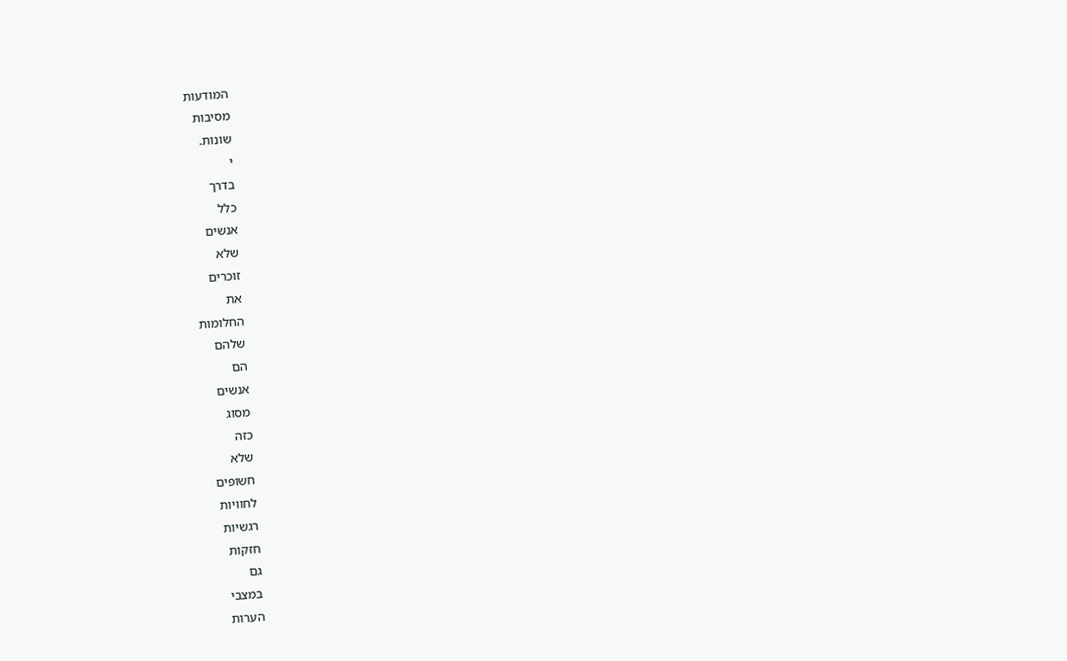המודעות
מסיבות
שונות.
י
בדרך
כלל
אנשים
שלא
זוכרים
את
החלומות
שלהם
הם
אנשים
מסוג
כזה
שלא
חשופים
לחוויות
רגשיות
חזקות
גם
במצבי
הערות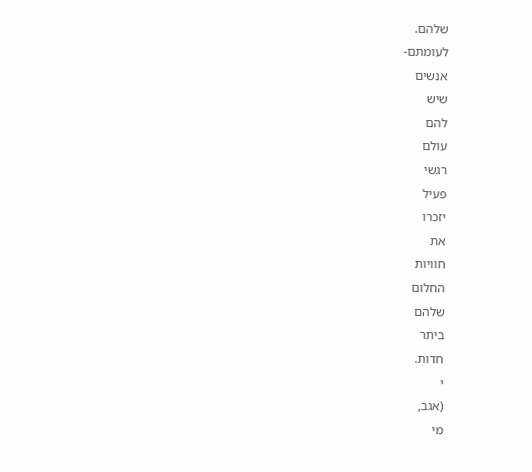שלהם.
לעומתם-
אנשים
שיש
להם
עולם
רגשי
פעיל
יזכרו
את
חוויות
החלום
שלהם
ביתר
חדות.
י
(אגב,
מי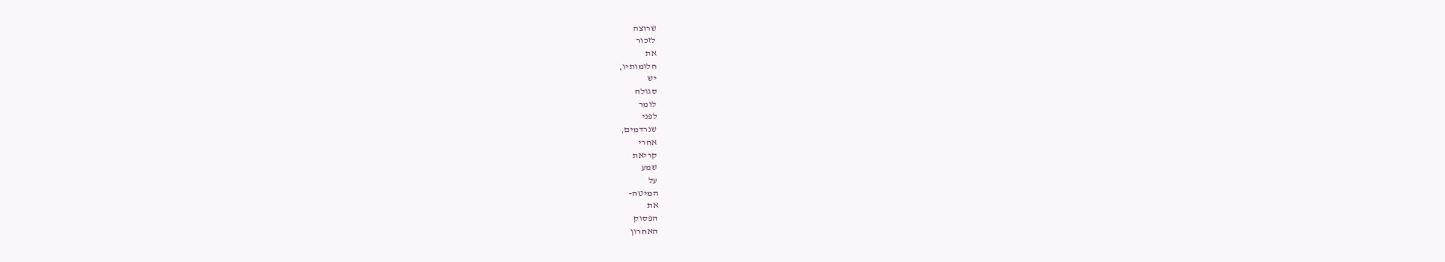שרוצה
לזכור
את
חלומותיו,
יש
סגולה
לומר
לפני
שנרדמים,
אחרי
קריאת
שמע
על
המיטה-
את
הפסוק
האחרון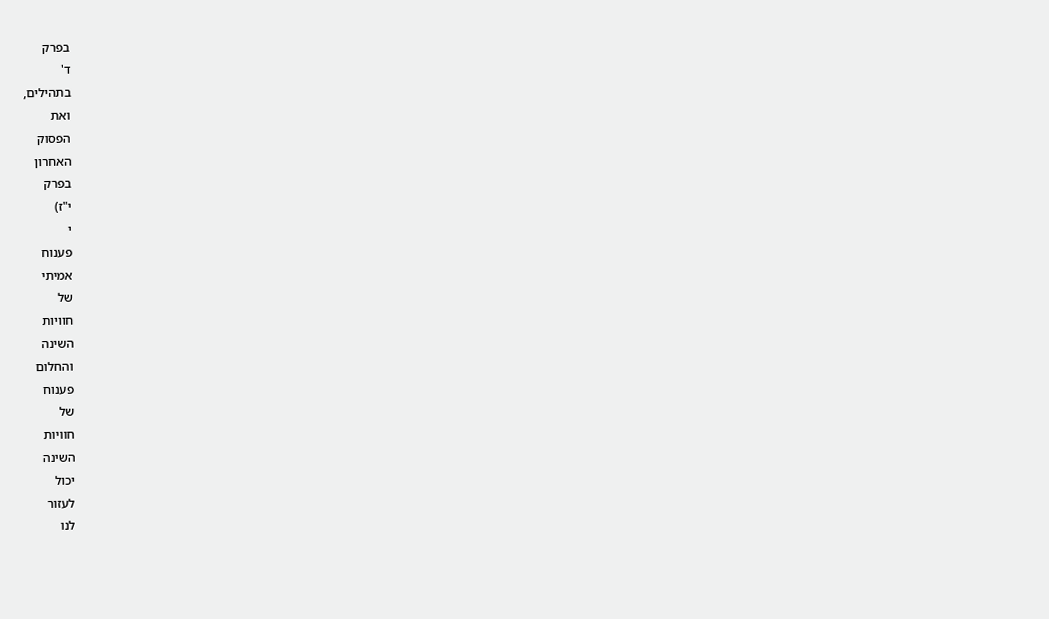בפרק
ד'
בתהילים,
ואת
הפסוק
האחרון
בפרק
י"ז)
י
פענוח
אמיתי
של
חוויות
השינה
והחלום
פענוח
של
חוויות
השינה
יכול
לעזור
לנו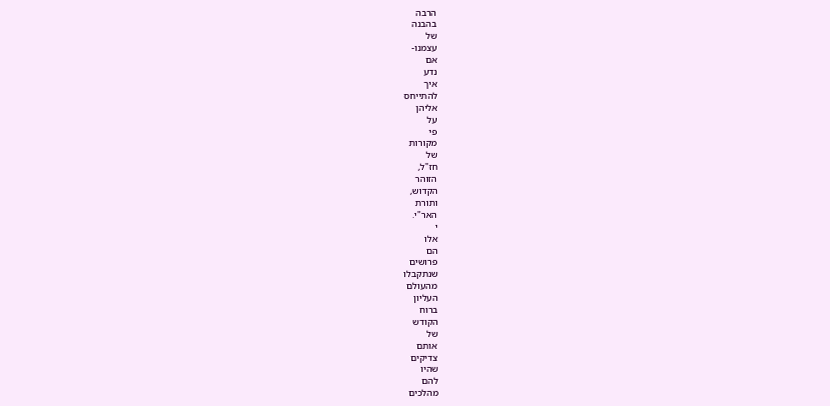הרבה
בהבנה
של
עצמנו-
אם
נדע
איך
להתייחס
אליהן
על
פי
מקורות
של
חז"ל,
הזוהר
הקדוש,
ותורת
האר"י.
י
אלו
הם
פרושים
שנתקבלו
מהעולם
העליון
ברוח
הקודש
של
אותם
צדיקים
שהיו
להם
מהלכים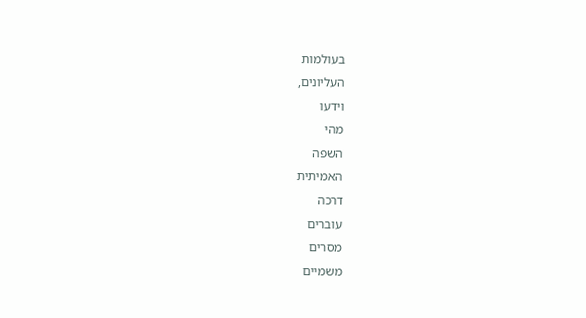בעולמות
העליונים,
וידעו
מהי
השפה
האמיתית
דרכה
עוברים
מסרים
משמיים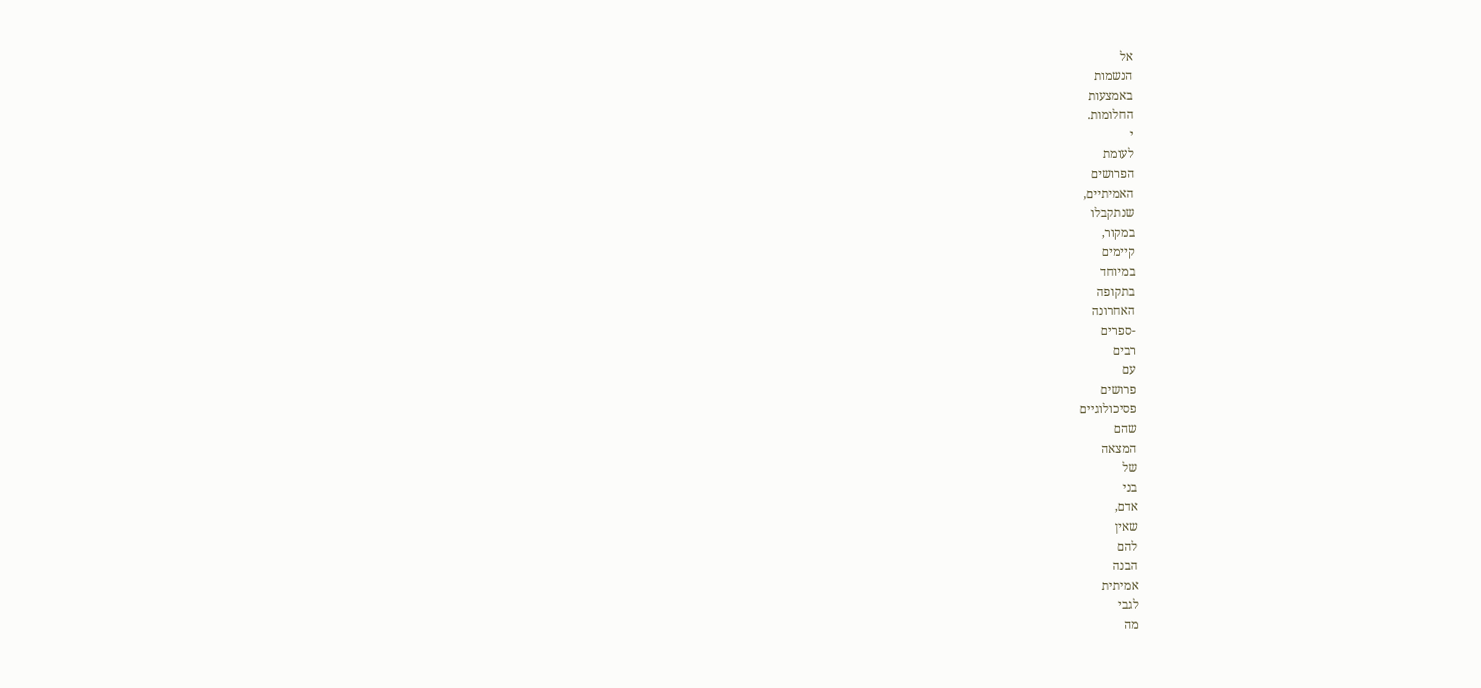אל
הנשמות
באמצעות
החלומות.
י
לעומת
הפרושים
האמיתיים,
שנתקבלו
במקור,
קיימים
במיוחד
בתקופה
האחרונה
-ספרים
רבים
עם
פרושים
פסיכולוגיים
שהם
המצאה
של
בני
אדם,
שאין
להם
הבנה
אמיתית
לגבי
מה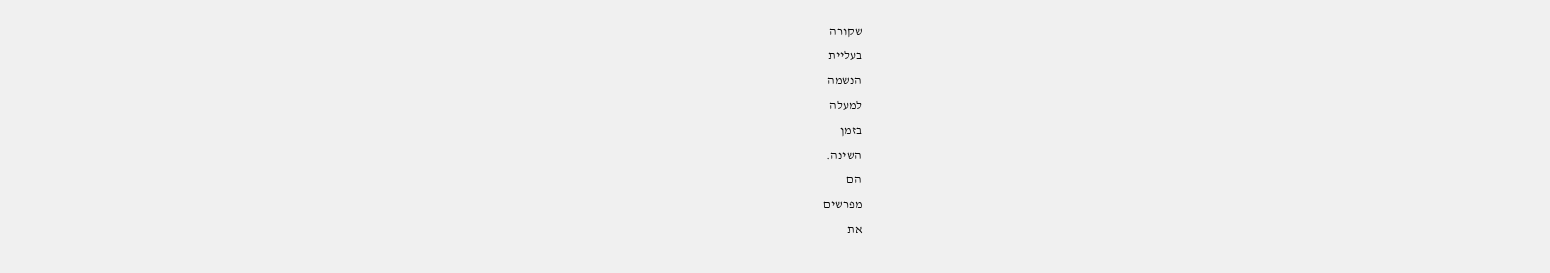שקורה
בעליית
הנשמה
למעלה
בזמן
השינה.
הם
מפרשים
את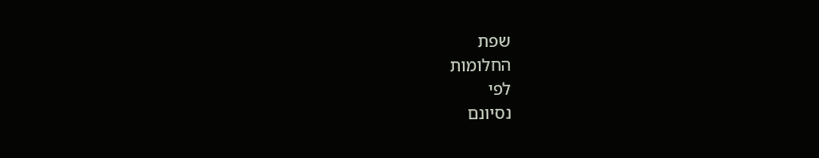שפת
החלומות
לפי
נסיונם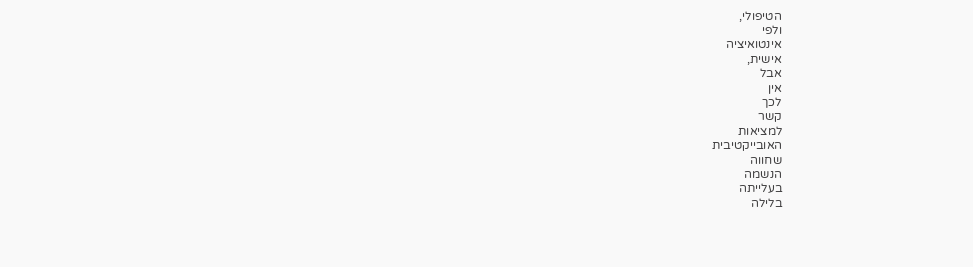הטיפולי,
ולפי
אינטואיציה
אישית,
אבל
אין
לכך
קשר
למציאות
האובייקטיבית
שחווה
הנשמה
בעלייתה
בלילה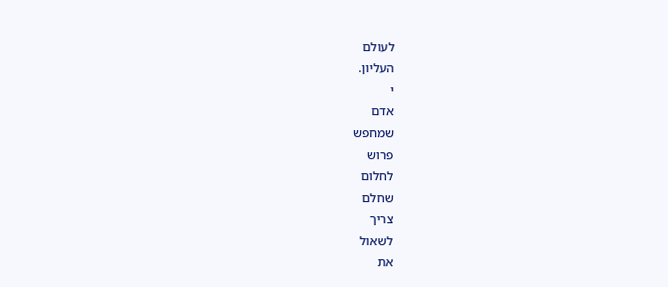לעולם
העליון.
י
אדם
שמחפש
פרוש
לחלום
שחלם
צריך
לשאול
את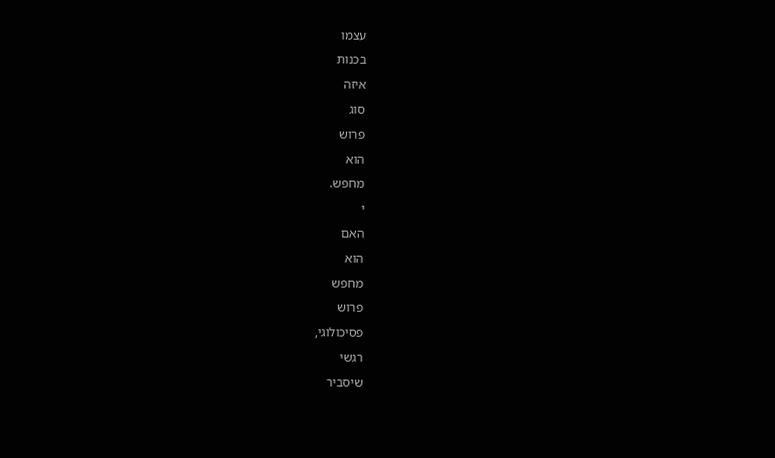עצמו
בכנות
איזה
סוג
פרוש
הוא
מחפש.
י
האם
הוא
מחפש
פרוש
פסיכולוגי,
רגשי
שיסביר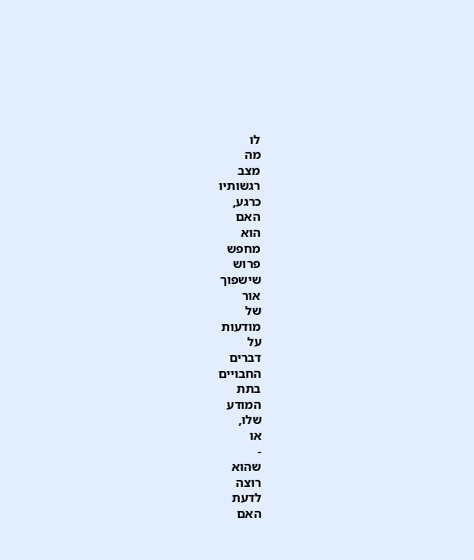לו
מה
מצב
רגשותיו
כרגע,
האם
הוא
מחפש
פרוש
שישפוך
אור
של
מודעות
על
דברים
החבויים
בתת
המודע
שלו,
או
-
שהוא
רוצה
לדעת
האם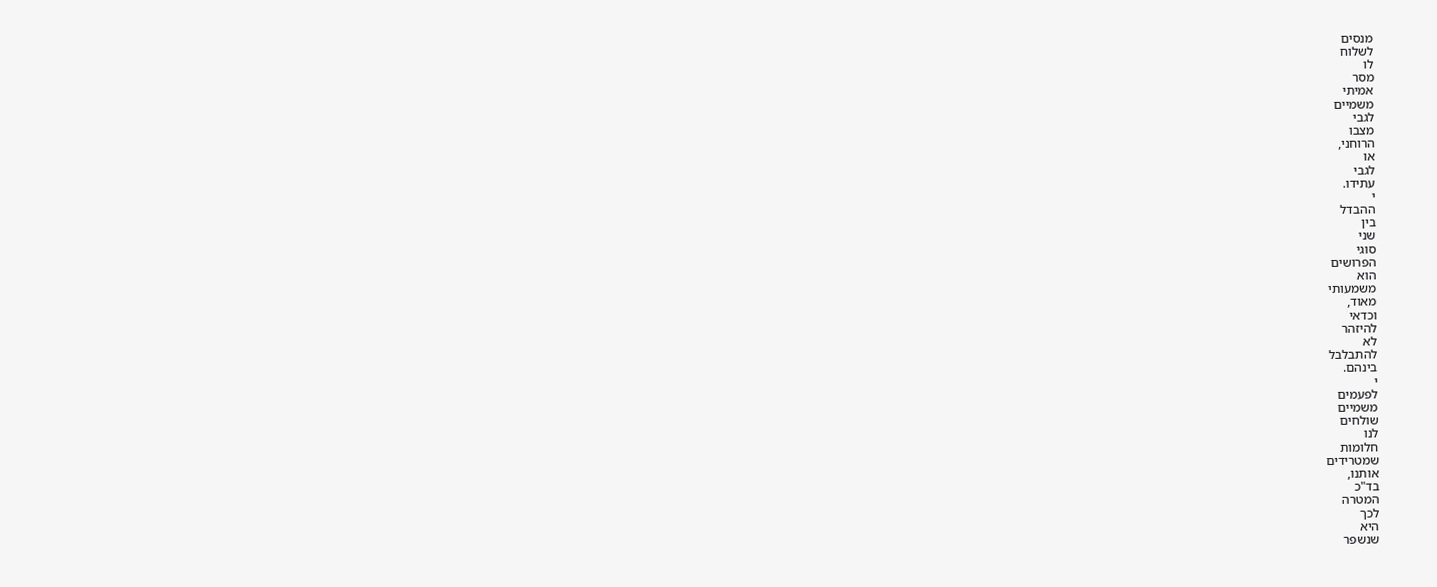מנסים
לשלוח
לו
מסר
אמיתי
משמיים
לגבי
מצבו
הרוחני,
או
לגבי
עתידו.
י
ההבדל
בין
שני
סוגי
הפרושים
הוא
משמעותי
מאוד,
וכדאי
להיזהר
לא
להתבלבל
בינהם.
י
לפעמים
משמיים
שולחים
לנו
חלומות
שמטרידים
אותנו,
בד"כ
המטרה
לכך
היא
שנשפר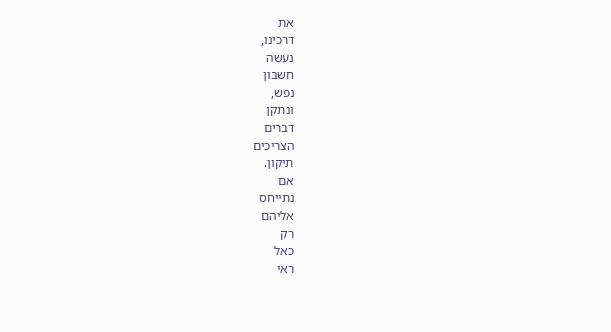את
דרכינו,
נעשה
חשבון
נפש,
ונתקן
דברים
הצריכים
תיקון.
אם
נתייחס
אליהם
רק
כאל
ראי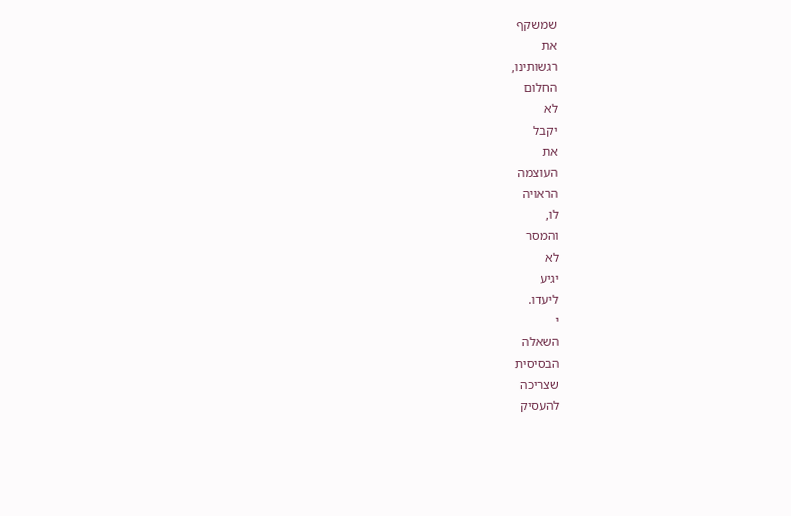שמשקף
את
רגשותינו,
החלום
לא
יקבל
את
העוצמה
הראויה
לו,
והמסר
לא
יגיע
ליעדו.
י
השאלה
הבסיסית
שצריכה
להעסיק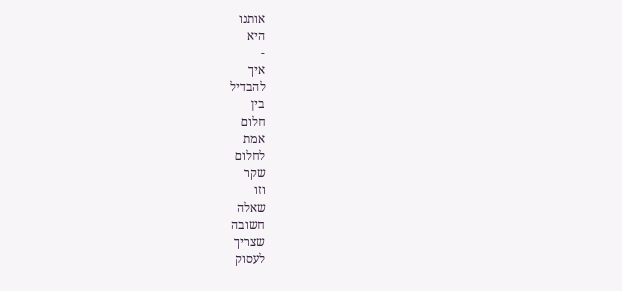אותנו
היא
-
איך
להבדיל
בין
חלום
אמת
לחלום
שקר
וזו
שאלה
חשובה
שצריך
לעסוק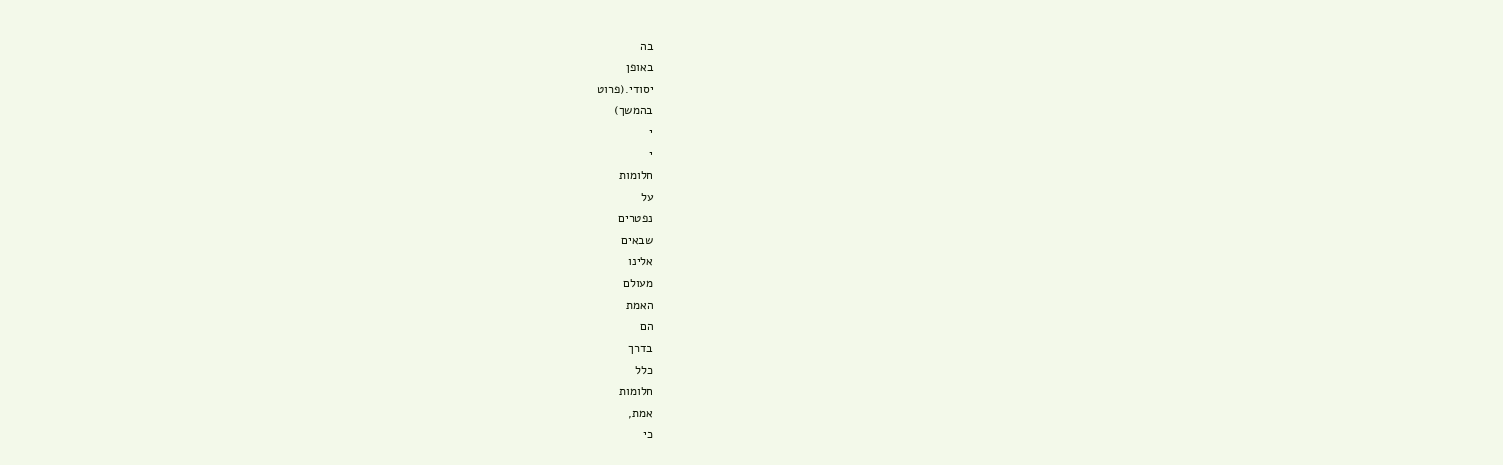בה
באופן
יסודי.(פרוט
בהמשך)
י
י
חלומות
על
נפטרים
שבאים
אלינו
מעולם
האמת
הם
בדרך
כלל
חלומות
אמת,
כי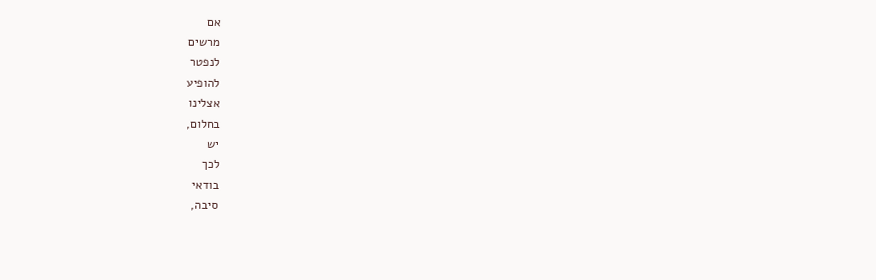אם
מרשים
לנפטר
להופיע
אצלינו
בחלום,
יש
לכך
בודאי
סיבה,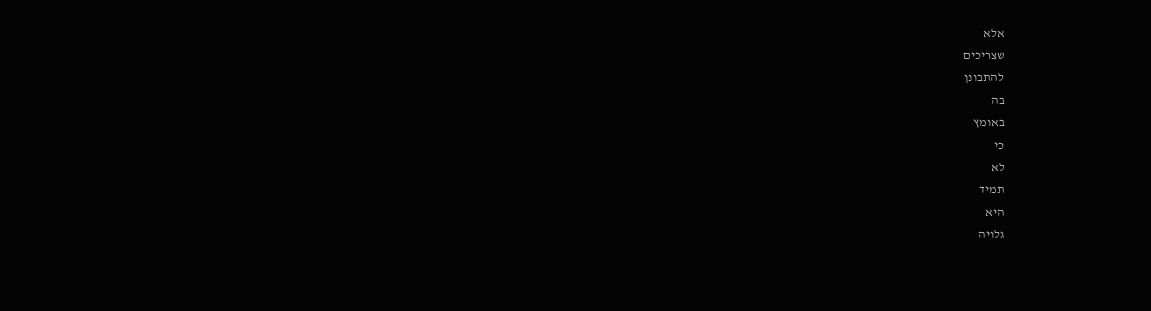אלא
שצריכים
להתבונן
בה
באומץ
כי
לא
תמיד
היא
גלויה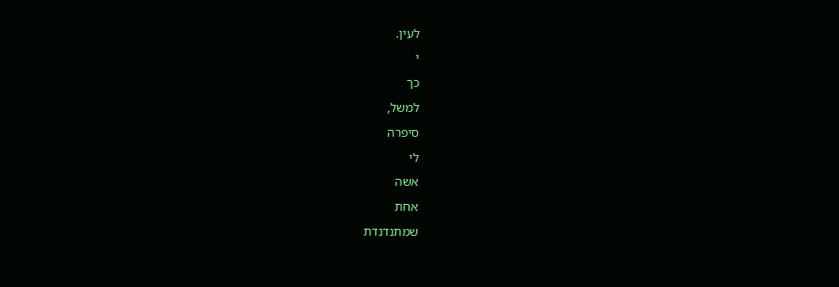לעין.
י
כך
למשל,
סיפרה
לי
אשה
אחת
שמתנדנדת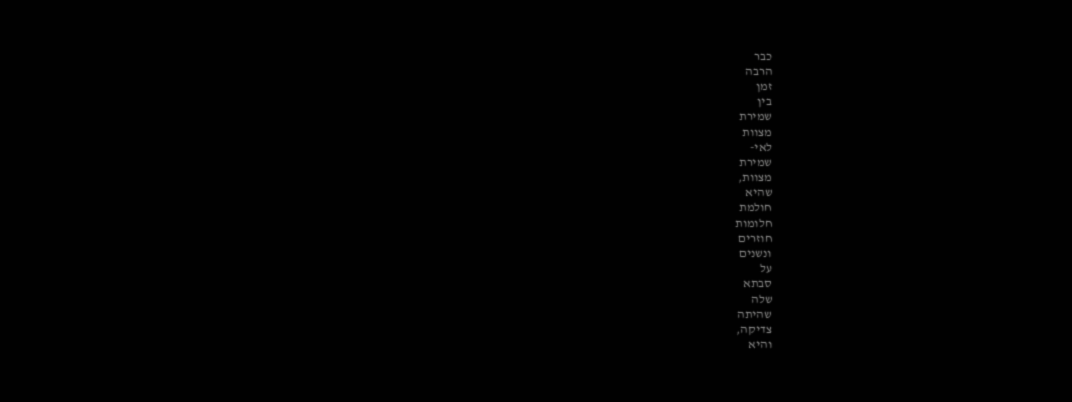כבר
הרבה
זמן
בין
שמירת
מצוות
לאי-
שמירת
מצוות,
שהיא
חולמת
חלומות
חוזרים
ונשנים
על
סבתא
שלה
שהיתה
צדיקה,
והיא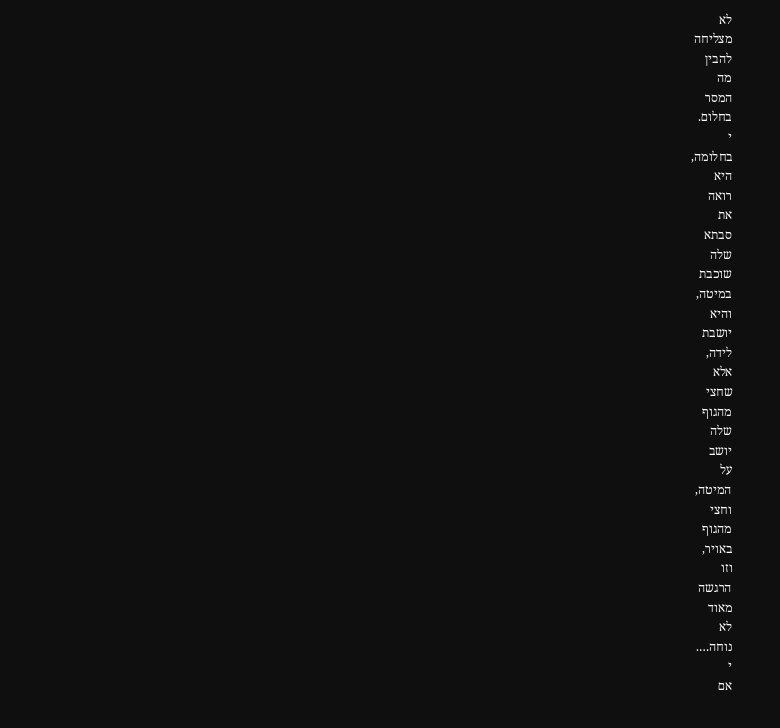לא
מצליחה
להבין
מה
המסר
בחלום.
י
בחלומה,
היא
רואה
את
סבתא
שלה
שוכבת
במיטה,
והיא
יושבת
לידה,
אלא
שחצי
מהגוף
שלה
יושב
על
המיטה,
וחצי
מהגוף
באויר,
וזו
הרגשה
מאוד
לא
נוחה….
י
אם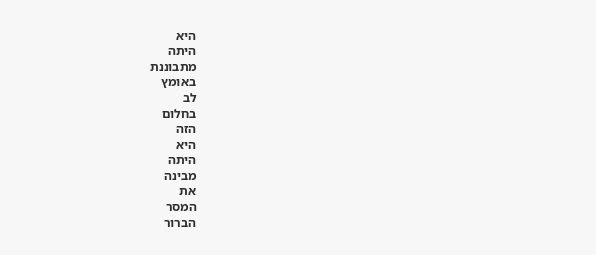היא
היתה
מתבוננת
באומץ
לב
בחלום
הזה
היא
היתה
מבינה
את
המסר
הברור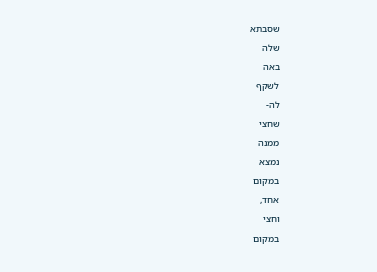שסבתא
שלה
באה
לשקף
לה-
שחצי
ממנה
נמצא
במקום
אחד,
וחצי
במקום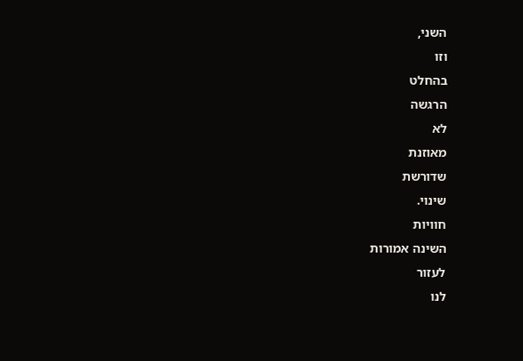השני,
וזו
בהחלט
הרגשה
לא
מאוזנת
שדורשת
שינוי.
חוויות
השינה אמורות
לעזור
לנו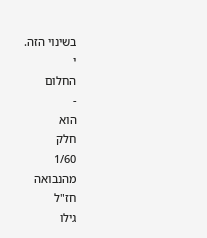בשינוי הזה.
י
החלום
-
הוא
חלק
1/60
מהנבואה
חז"ל
גילו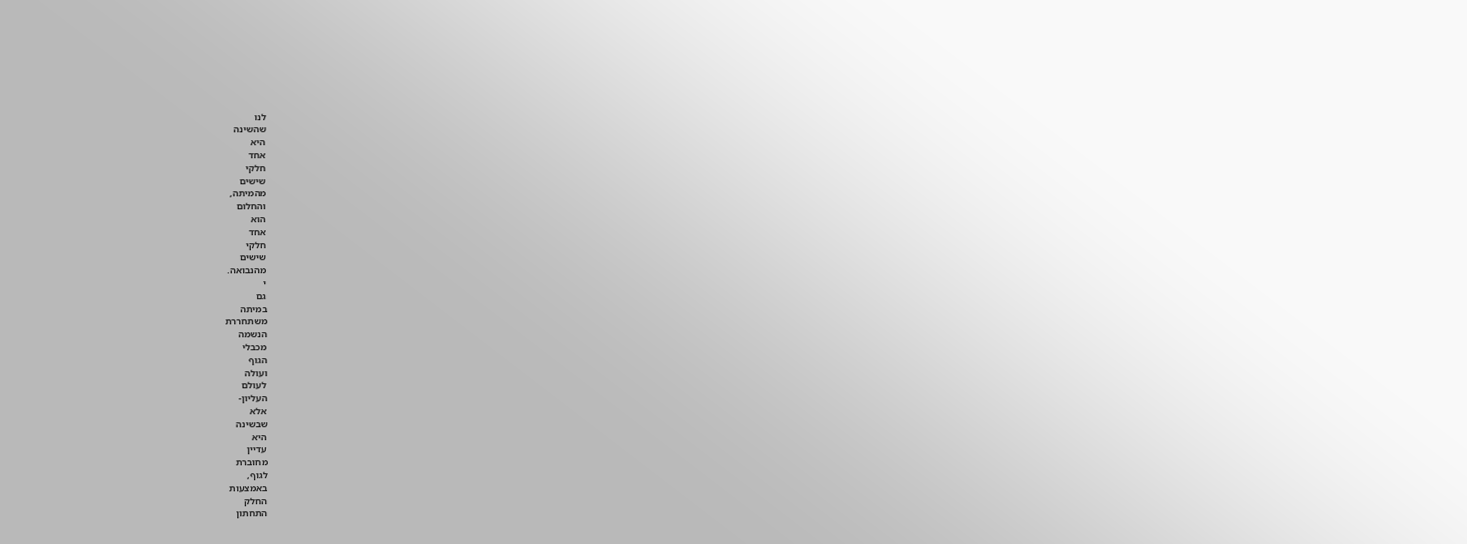לנו
שהשינה
היא
אחד
חלקי
שישים
מהמיתה,
והחלום
הוא
אחד
חלקי
שישים
מהנבואה.
י
גם
במיתה
משתחררת
הנשמה
מכבלי
הגוף
ועולה
לעולם
העליון-
אלא
שבשינה
היא
עדיין
מחוברת
לגוף,
באמצעות
החלק
התחתון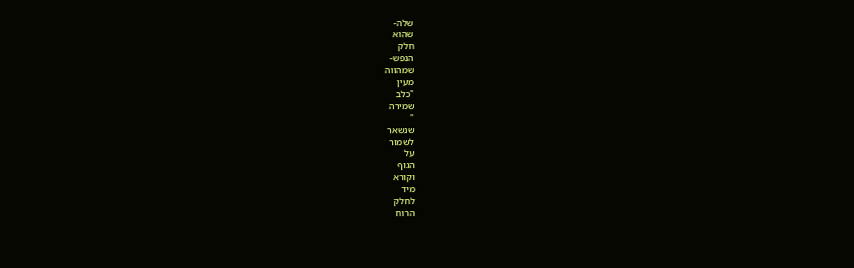שלה-
שהוא
חלק
הנפש-
שמהווה
מעין
"כלב
שמירה
"
שנשאר
לשמור
על
הגוף
וקורא
מיד
לחלק
הרוח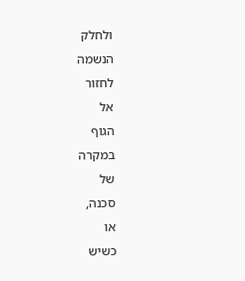ולחלק
הנשמה
לחזור
אל
הגוף
במקרה
של
סכנה,
או
כשיש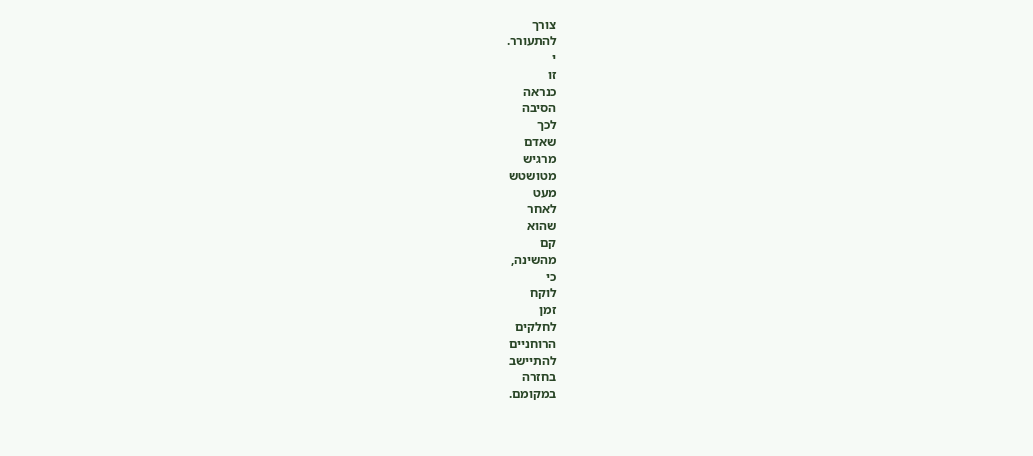צורך
להתעורר.
י
זו
כנראה
הסיבה
לכך
שאדם
מרגיש
מטושטש
מעט
לאחר
שהוא
קם
מהשינה,
כי
לוקח
זמן
לחלקים
הרוחניים
להתיישב
בחזרה
במקומם.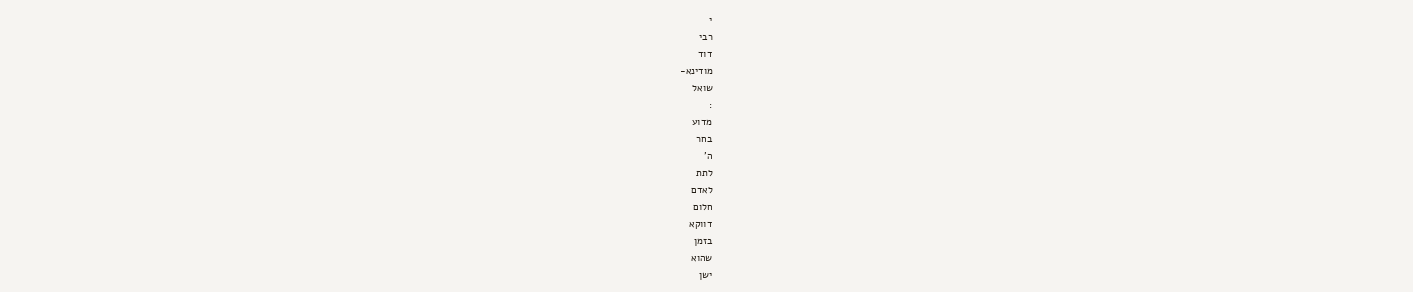י
רבי
דוד
מודינא-
שואל
:
מדוע
בחר
ה'
לתת
לאדם
חלום
דווקא
בזמן
שהוא
ישן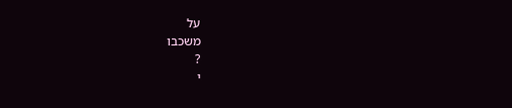על
משכבו
?
י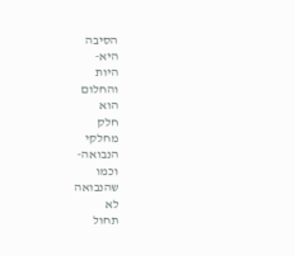הסיבה
היא-
היות
והחלום
הוא
חלק
מחלקי
הנבואה-
וכמו
שהנבואה
לא
תחול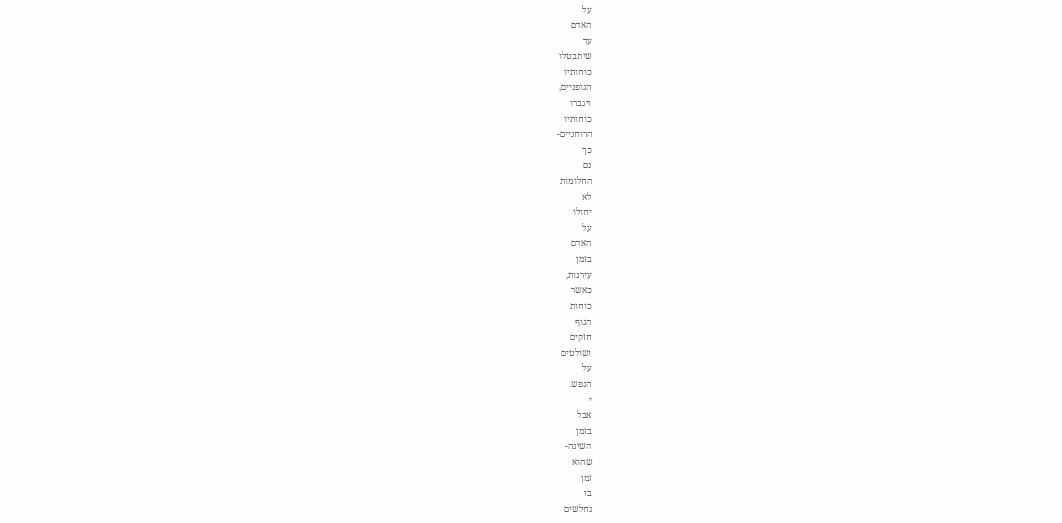על
האדם
עד
שיתבטלו
כוחותיו
הגופניים,
ויגברו
כוחותיו
הרוחניים-
כך
גם
החלומות
לא
יחולו
על
האדם
בזמן
עירנות,
כאשר
כוחות
הגוף
חזקים
ושולטים
על
הנפש.
י
אבל
בזמן
השינה-
שהוא
זמן
בו
נחלשים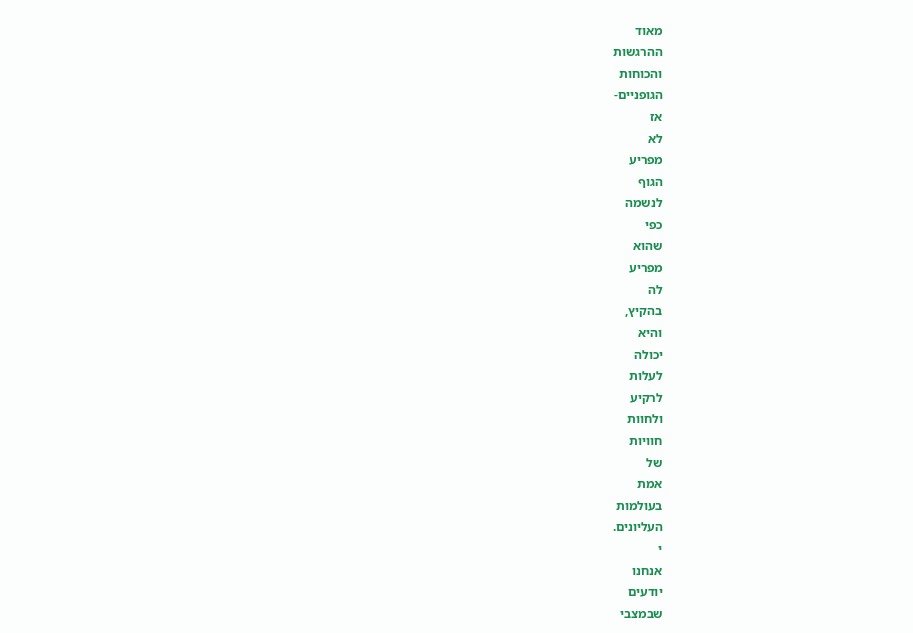מאוד
ההרגשות
והכוחות
הגופניים-
אז
לא
מפריע
הגוף
לנשמה
כפי
שהוא
מפריע
לה
בהקיץ,
והיא
יכולה
לעלות
לרקיע
ולחוות
חוויות
של
אמת
בעולמות
העליונים.
י
אנחנו
יודעים
שבמצבי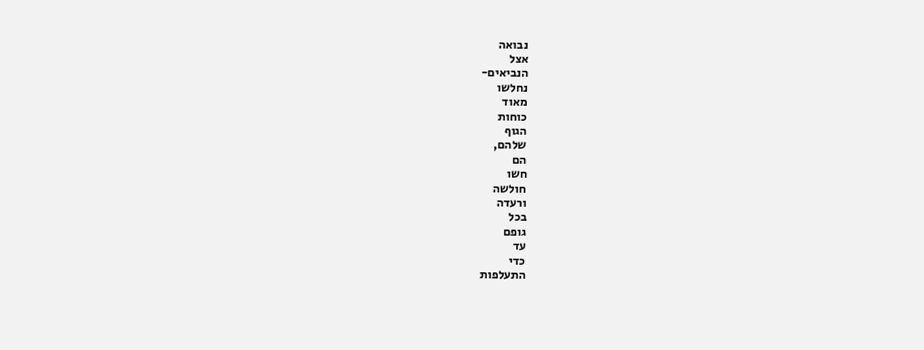נבואה
אצל
הנביאים-
נחלשו
מאוד
כוחות
הגוף
שלהם,
הם
חשו
חולשה
ורעדה
בכל
גופם
עד
כדי
התעלפות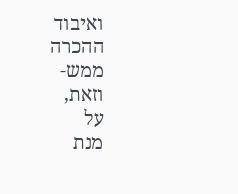ואיבוד
ההכרה
ממש-
וזאת,
על
מנת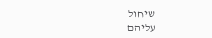שיחול
עליהם